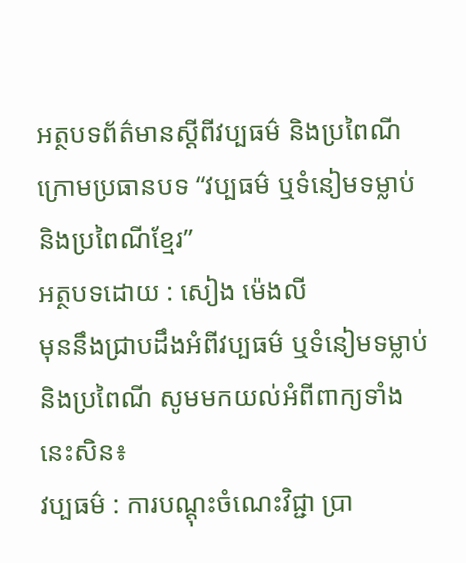អត្ថបទព័ត៌មានស្តីពីវប្បធម៌ និងប្រពៃណី
ក្រោមប្រធានបទ “វប្បធម៌ ឬទំនៀមទម្លាប់ និងប្រពៃណីខ្មែរ”
អត្ថបទដោយ : សៀង ម៉េងលី
មុននឹងជ្រាបដឹងអំពីវប្បធម៌ ឬទំនៀមទម្លាប់ និងប្រពៃណី សូមមកយល់អំពីពាក្យទាំងនេះសិន៖
វប្បធម៌ : ការបណ្ដុះចំណេះវិជ្ជា ប្រា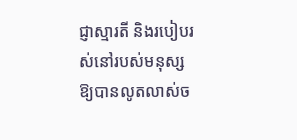ជ្ញាស្មារតី និងរបៀបរស់នៅរបស់មនុស្សឱ្យបានលូតលាស់ច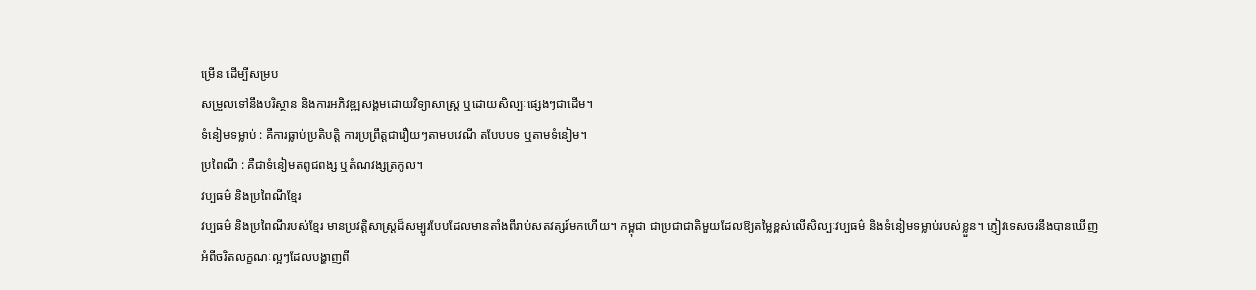ម្រើន ដើម្បីសម្រប
សម្រួលទៅនឹងបរិស្ថាន និងការអភិវឌ្ឍសង្គមដោយវិទ្យាសាស្ត្រ ឬដោយសិល្បៈផ្សេងៗជាដើម។
ទំនៀមទម្លាប់ : គឺការធ្លាប់ប្រតិបត្តិ ការប្រព្រឹត្តជារឿយៗតាមបវេណី តបែបបទ ឬតាមទំនៀម។
ប្រពៃណី : គឺជាទំនៀមតពូជពង្ស ឬតំណវង្សត្រកូល។
វប្បធម៌ និងប្រពៃណីខ្មែរ
វប្បធម៌ និងប្រពៃណីរបស់ខ្មែរ មានប្រវត្ដិសាស្រ្តដ៏សម្បូរបែបដែលមានតាំងពីរាប់សតវត្សរ៍មកហើយ។ កម្ពុជា ជាប្រជាជាតិមួយដែលឱ្យតម្លៃខ្ពស់លើសិល្បៈវប្បធម៌ និងទំនៀមទម្លាប់របស់ខ្លួន។ ភ្ញៀវទេសចរនឹងបានឃើញ
អំពីចរិតលក្ខណៈល្អៗដែលបង្ហាញពី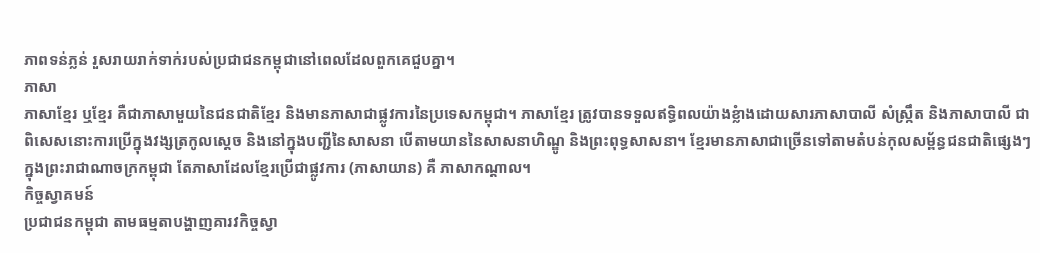ភាពទន់ភ្លន់ រួសរាយរាក់ទាក់របស់ប្រជាជនកម្ពុជានៅពេលដែលពួកគេជួបគ្នា។
ភាសា
ភាសាខ្មែរ ឬខ្មែរ គឺជាភាសាមួយនៃជនជាតិខ្មែរ និងមានភាសាជាផ្លូវការនៃប្រទេសកម្ពុជា។ ភាសាខ្មែរ ត្រូវបានទទួលឥទ្ធិពលយ៉ាងខ្លំាងដោយសារភាសាបាលី សំស្រ្កឹត និងភាសាបាលី ជាពិសេសនោះការប្រើក្នុងវង្សត្រកូលស្តេច និងនៅក្នុងបញ្ជីនៃសាសនា បើតាមយាននៃសាសនាហិណ្ឌូ និងព្រះពុទ្ធសាសនា។ ខ្មែរមានភាសាជាច្រើនទៅតាមតំបន់កុលសម្ព័ន្ធជនជាតិផ្សេងៗក្នុងព្រះរាជាណាចក្រកម្ពុជា តែភាសាដែលខ្មែរប្រើជាផ្លូវការ (ភាសាយាន) គឺ ភាសាកណ្ដាល។
កិច្ចស្វាគមន៍
ប្រជាជនកម្ពុជា តាមធម្មតាបង្ហាញគារវកិច្ចស្វា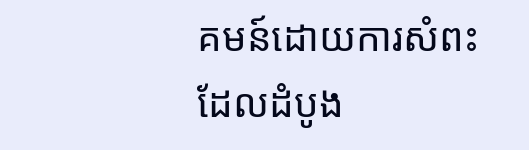គមន៍ដោយការសំពះ ដែលដំបូង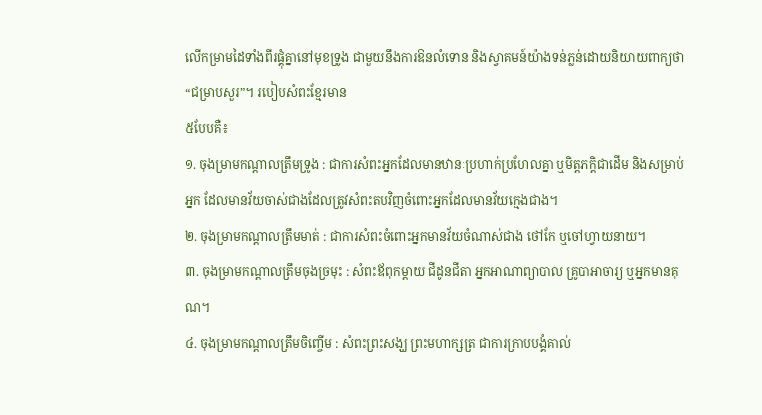លើកម្រាមដៃទាំងពីរផ្គុំគ្នានៅមុខទ្រូង ជាមួយនឹងការឱនលំទោន និងស្វាគមន៍យ៉ាងទន់ភ្លន់ដោយនិយាយពាក្យថា “ជម្រាបសួរ”។ របៀបសំពះខ្មែរមាន
៥បែបគឺ៖
១. ចុងម្រាមកណ្ដាលត្រឹមទ្រូង : ជាការសំពះអ្នកដែលមានឋានៈប្រហាក់ប្រហែលគ្នា ឬមិត្តភក្ដិជាដើម និងសម្រាប់អ្នក ដែលមានវ័យចាស់ជាងដែលត្រូវសំពះតបវិញចំពោះអ្នកដែលមានវ័យក្មេងជាង។
២. ចុងម្រាមកណ្ដាលត្រឹមមាត់ : ជាការសំពះចំពោះអ្នកមានវ័យចំណាស់ជាង ថៅកែ ឬចៅហ្វាយនាយ។
៣. ចុងម្រាមកណ្ដាលត្រឹមចុងច្រមុះ : សំពះឪពុកម្ដាយ ជីដូនជីតា អ្នកអាណាព្យាបាល គ្រូបាអាចារ្យ ឬអ្នកមានគុណ។
៤. ចុងម្រាមកណ្ដាលត្រឹមចិញ្ចើម : សំពះព្រះសង្ឃ ព្រះមហាក្សត្រ ជាការក្រាបបង្គំគាល់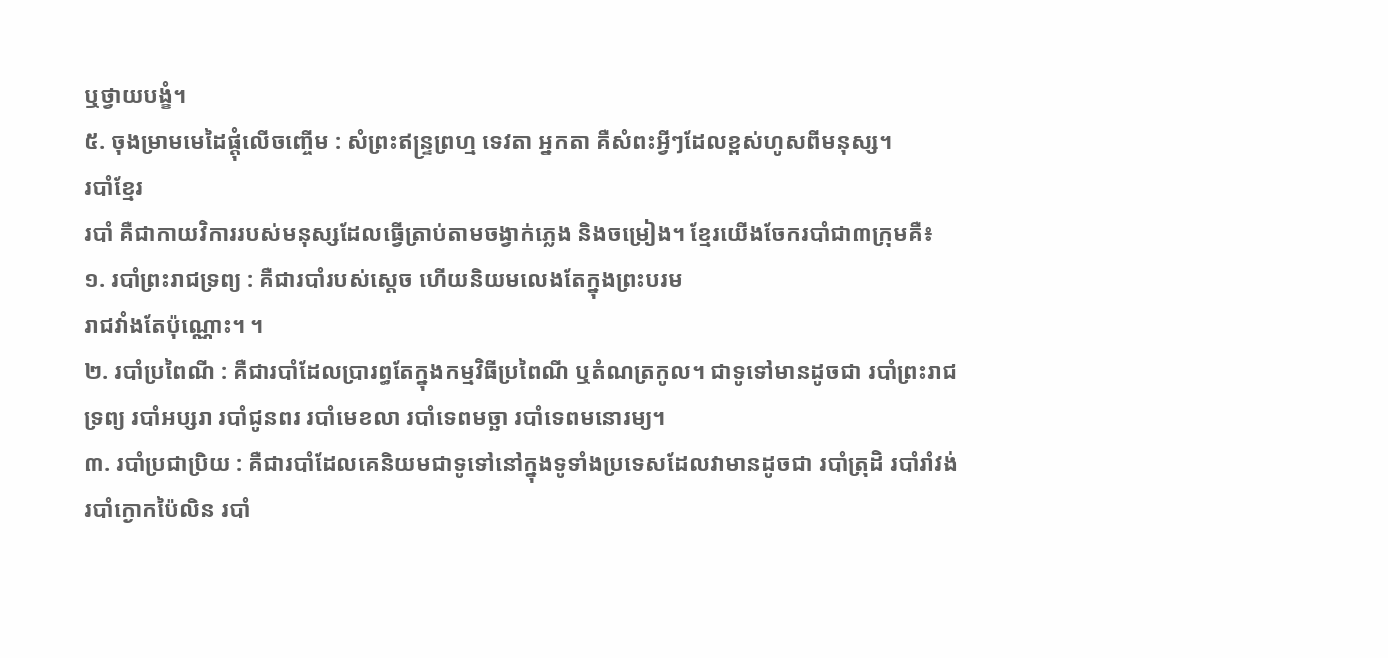ឬថ្វាយបង្ខំ។
៥. ចុងម្រាមមេដៃផ្ដុំលើចញ្ចើម : សំព្រះឥន្រ្ទព្រហ្ម ទេវតា អ្នកតា គឺសំពះអ្វីៗដែលខ្ពស់ហូសពីមនុស្ស។
របាំខ្មែរ
របាំ គឺជាកាយវិការរបស់មនុស្សដែលធ្វើត្រាប់តាមចង្វាក់ភ្លេង និងចម្រៀង។ ខ្មែរយើងចែករបាំជា៣ក្រុមគឺ៖
១. របាំព្រះរាជទ្រព្យ : គឺជារបាំរបស់ស្តេច ហើយនិយមលេងតែក្នុងព្រះបរម
រាជវាំងតែប៉ុណ្ណោះ។ ។
២. របាំប្រពៃណី : គឺជារបាំដែលប្រារព្ធតែក្នុងកម្មវិធីប្រពៃណី ឬតំណត្រកូល។ ជាទូទៅមានដូចជា របាំព្រះរាជទ្រព្យ របាំអប្សរា របាំជូនពរ របាំមេខលា របាំទេពមច្ឆា របាំទេពមនោរម្យ។
៣. របាំប្រជាប្រិយ : គឺជារបាំដែលគេនិយមជាទូទៅនៅក្នុងទូទាំងប្រទេសដែលវាមានដូចជា របាំត្រុដិ របាំរាំវង់ របាំក្ងោកប៉ៃលិន របាំ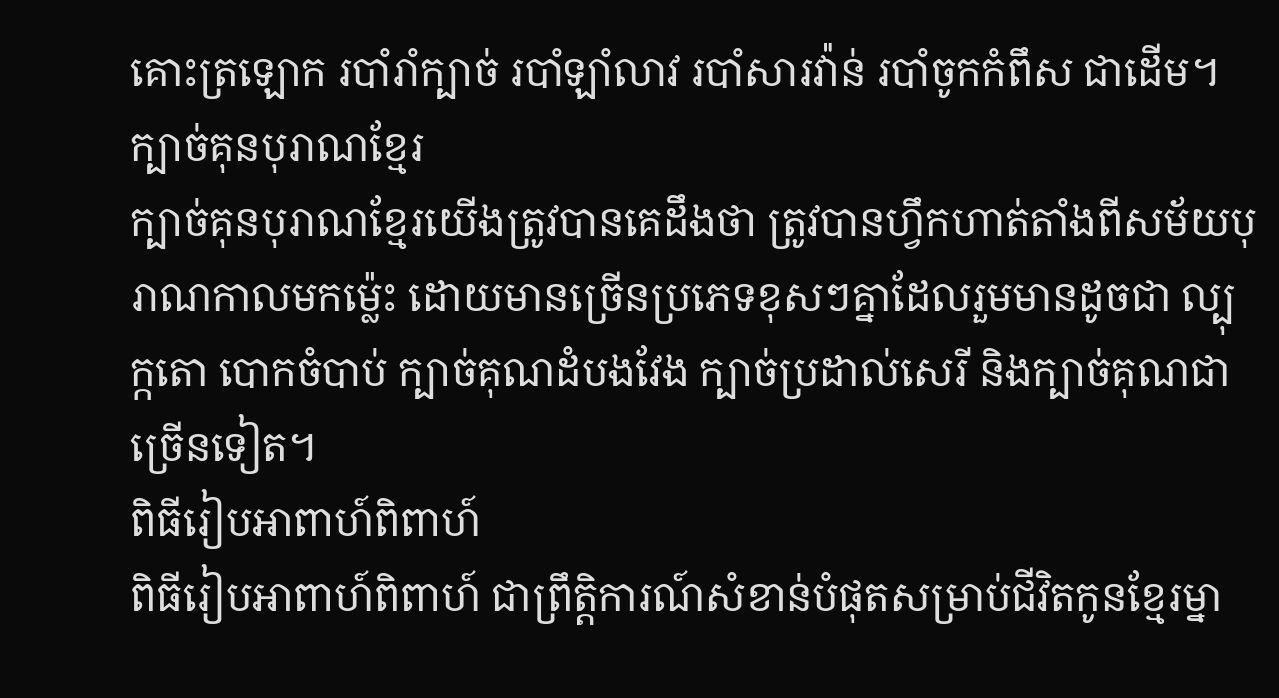គោះត្រឡោក របាំរាំក្បាច់ របាំឡាំលាវ របាំសារវ៉ាន់ របាំចូកកំពឹស ជាដើម។
ក្បាច់គុនបុរាណខ្មែរ
ក្បាច់គុនបុរាណខ្មែរយើងត្រូវបានគេដឹងថា ត្រូវបានហ្វឹកហាត់តាំងពីសម័យបុរាណកាលមកម្ល៉េះ ដោយមានច្រើនប្រភេទខុសៗគ្នាដែលរួមមានដូចជា ល្បុក្កតោ បោកចំបាប់ ក្បាច់គុណដំបងវែង ក្បាច់ប្រដាល់សេរី និងក្បាច់គុណជាច្រើនទៀត។
ពិធីរៀបអាពាហ៍ពិពាហ៍
ពិធីរៀបអាពាហ៍ពិពាហ៍ ជាព្រឹត្តិការណ៍សំខាន់បំផុតសម្រាប់ជីវិតកូនខ្មែរម្នា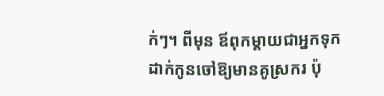ក់ៗ។ ពីមុន ឪពុកម្ដាយជាអ្នកទុកដាក់កូនចៅឱ្យមានគូស្រករ ប៉ុ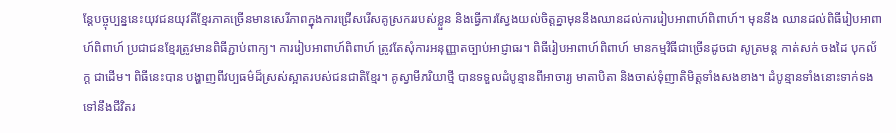ន្ដែបច្ចុប្បន្ននេះយុវជនយុវតីខ្មែរភាគច្រើនមានសេរីភាពក្នុងការជ្រើសរើសគូស្រកររបស់ខ្លួន និងធ្វើការស្វែងយល់ចិត្តគ្នាមុននឹងឈានដល់ការរៀបអាពាហ៍ពិពាហ៍។ មុននឹង ឈានដល់ពិធីរៀបអាពាហ៍ពិពាហ៍ ប្រជាជនខ្មែរត្រូវមានពិធីភ្ជាប់ពាក្យ។ ការរៀបអាពាហ៍ពិពាហ៍ ត្រូវតែសុំការអនុញ្ញាតច្បាប់អាជ្ញាធរ។ ពិធីរៀបអាពាហ៍ពិពាហ៍ មានកម្មវិធីជាច្រើនដូចជា សូត្រមន្ដ កាត់សក់ ចងដៃ បុកល័ក្ត ជាដើម។ ពិធីនេះបាន បង្ហាញពីវប្បធម៌ដ៏ស្រស់ស្អាតរបស់ជនជាតិខ្មែរ។ គូស្វាមីភរិយាថ្មី បានទទួលដំបូន្មានពីអាចារ្យ មាតាបិតា និងចាស់ទុំញាតិមិត្តទាំងសងខាង។ ដំបូន្មានទាំងនោះទាក់ទងទៅនឹងជីវិតរ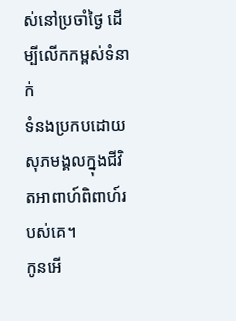ស់នៅប្រចាំថ្ងៃ ដើម្បីលើកកម្ពស់ទំនាក់
ទំនងប្រកបដោយសុភមង្គលក្នុងជីវិតអាពាហ៍ពិពាហ៍របស់គេ។
កូនអើ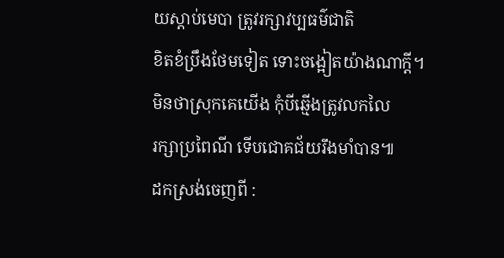យស្តាប់មេបា ត្រូវរក្សាវប្បធម៌ជាតិ
ខិតខំប្រឹងថែមទៀត ទោះចង្អៀតយ៉ាងណាក្ដី។
មិនថាស្រុកគេយើង កុំបីឆ្មើងត្រូវលកលៃ
រក្សាប្រពៃណី ទើបជោគជ័យរឹងមាំបាន៕
ដកស្រង់ចេញពី :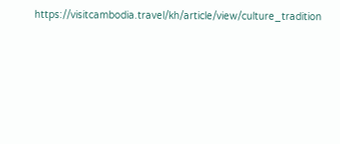https://visitcambodia.travel/kh/article/view/culture_tradition